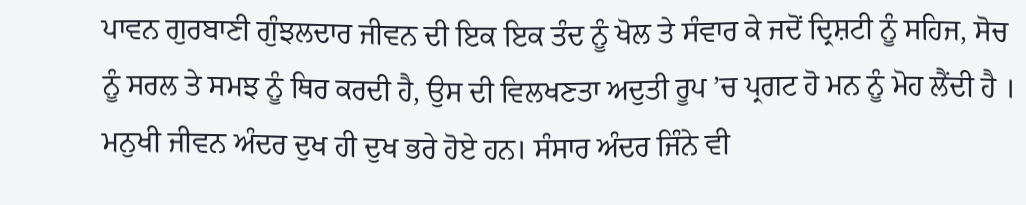ਪਾਵਨ ਗੁਰਬਾਣੀ ਗੁੰਝਲਦਾਰ ਜੀਵਨ ਦੀ ਇਕ ਇਕ ਤੰਦ ਨੂੰ ਖੋਲ ਤੇ ਸੰਵਾਰ ਕੇ ਜਦੋਂ ਦ੍ਰਿਸ਼ਟੀ ਨੂੰ ਸਹਿਜ, ਸੋਚ ਨੂੰ ਸਰਲ ਤੇ ਸਮਝ ਨੂੰ ਥਿਰ ਕਰਦੀ ਹੈ, ਉਸ ਦੀ ਵਿਲਖਣਤਾ ਅਦੁਤੀ ਰੂਪ ’ਚ ਪ੍ਰਗਟ ਹੋ ਮਨ ਨੂੰ ਮੋਹ ਲੈਂਦੀ ਹੈ । ਮਨੁਖੀ ਜੀਵਨ ਅੰਦਰ ਦੁਖ ਹੀ ਦੁਖ ਭਰੇ ਹੋਏ ਹਨ। ਸੰਸਾਰ ਅੰਦਰ ਜਿੰਨੇ ਵੀ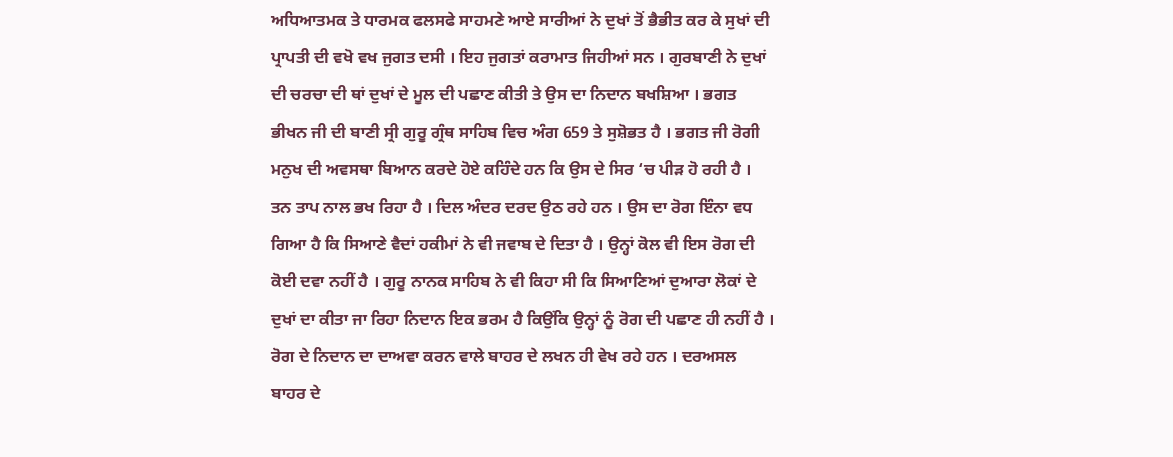ਅਧਿਆਤਮਕ ਤੇ ਧਾਰਮਕ ਫਲਸਫੇ ਸਾਹਮਣੇ ਆਏ ਸਾਰੀਆਂ ਨੇ ਦੁਖਾਂ ਤੋਂ ਭੈਭੀਤ ਕਰ ਕੇ ਸੁਖਾਂ ਦੀ ਪ੍ਰਾਪਤੀ ਦੀ ਵਖੋ ਵਖ ਜੁਗਤ ਦਸੀ । ਇਹ ਜੁਗਤਾਂ ਕਰਾਮਾਤ ਜਿਹੀਆਂ ਸਨ । ਗੁਰਬਾਣੀ ਨੇ ਦੁਖਾਂ ਦੀ ਚਰਚਾ ਦੀ ਥਾਂ ਦੁਖਾਂ ਦੇ ਮੂਲ ਦੀ ਪਛਾਣ ਕੀਤੀ ਤੇ ਉਸ ਦਾ ਨਿਦਾਨ ਬਖਸ਼ਿਆ । ਭਗਤ ਭੀਖਨ ਜੀ ਦੀ ਬਾਣੀ ਸ੍ਰੀ ਗੁਰੂ ਗ੍ਰੰਥ ਸਾਹਿਬ ਵਿਚ ਅੰਗ 659 ਤੇ ਸੁਸ਼ੋਭਤ ਹੈ । ਭਗਤ ਜੀ ਰੋਗੀ ਮਨੁਖ ਦੀ ਅਵਸਥਾ ਬਿਆਨ ਕਰਦੇ ਹੋਏ ਕਹਿੰਦੇ ਹਨ ਕਿ ਉਸ ਦੇ ਸਿਰ ‘ਚ ਪੀੜ ਹੋ ਰਹੀ ਹੈ । ਤਨ ਤਾਪ ਨਾਲ ਭਖ ਰਿਹਾ ਹੈ । ਦਿਲ ਅੰਦਰ ਦਰਦ ਉਠ ਰਹੇ ਹਨ । ਉਸ ਦਾ ਰੋਗ ਇੰਨਾ ਵਧ ਗਿਆ ਹੈ ਕਿ ਸਿਆਣੇ ਵੈਦਾਂ ਹਕੀਮਾਂ ਨੇ ਵੀ ਜਵਾਬ ਦੇ ਦਿਤਾ ਹੈ । ਉਨ੍ਹਾਂ ਕੋਲ ਵੀ ਇਸ ਰੋਗ ਦੀ ਕੋਈ ਦਵਾ ਨਹੀਂ ਹੈ । ਗੁਰੂ ਨਾਨਕ ਸਾਹਿਬ ਨੇ ਵੀ ਕਿਹਾ ਸੀ ਕਿ ਸਿਆਣਿਆਂ ਦੁਆਰਾ ਲੋਕਾਂ ਦੇ ਦੁਖਾਂ ਦਾ ਕੀਤਾ ਜਾ ਰਿਹਾ ਨਿਦਾਨ ਇਕ ਭਰਮ ਹੈ ਕਿਉਂਕਿ ਉਨ੍ਹਾਂ ਨੂੰ ਰੋਗ ਦੀ ਪਛਾਣ ਹੀ ਨਹੀਂ ਹੈ । ਰੋਗ ਦੇ ਨਿਦਾਨ ਦਾ ਦਾਅਵਾ ਕਰਨ ਵਾਲੇ ਬਾਹਰ ਦੇ ਲਖਨ ਹੀ ਵੇਖ ਰਹੇ ਹਨ । ਦਰਅਸਲ ਬਾਹਰ ਦੇ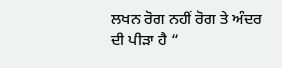ਲਖਨ ਰੋਗ ਨਹੀਂ ਰੋਗ ਤੇ ਅੰਦਰ ਦੀ ਪੀੜਾ ਹੈ “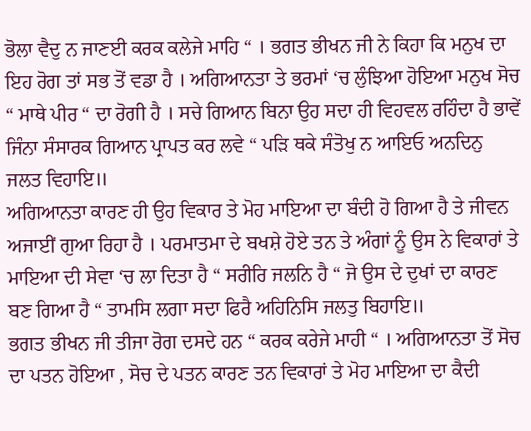ਭੋਲਾ ਵੈਦੁ ਨ ਜਾਣਈ ਕਰਕ ਕਲੇਜੇ ਮਾਹਿ “ । ਭਗਤ ਭੀਖਨ ਜੀ ਨੇ ਕਿਹਾ ਕਿ ਮਨੁਖ ਦਾ ਇਹ ਰੋਗ ਤਾਂ ਸਭ ਤੋਂ ਵਡਾ ਹੈ । ਅਗਿਆਨਤਾ ਤੇ ਭਰਮਾਂ ‘ਚ ਲੁੰਝਿਆ ਹੋਇਆ ਮਨੁਖ ਸੋਚ “ ਮਾਥੇ ਪੀਰ “ ਦਾ ਰੋਗੀ ਹੈ । ਸਚੇ ਗਿਆਨ ਬਿਨਾ ਉਹ ਸਦਾ ਹੀ ਵਿਹਵਲ ਰਹਿੰਦਾ ਹੈ ਭਾਵੇਂ ਜਿੰਨਾ ਸੰਸਾਰਕ ਗਿਆਨ ਪ੍ਰਾਪਤ ਕਰ ਲਵੇ “ ਪੜਿ ਥਕੇ ਸੰਤੋਖੁ ਨ ਆਇਓ ਅਨਦਿਨੁ ਜਲਤ ਵਿਹਾਇ॥
ਅਗਿਆਨਤਾ ਕਾਰਣ ਹੀ ਉਹ ਵਿਕਾਰ ਤੇ ਮੋਹ ਮਾਇਆ ਦਾ ਬੰਦੀ ਹੋ ਗਿਆ ਹੈ ਤੇ ਜੀਵਨ ਅਜਾਈਂ ਗੁਆ ਰਿਹਾ ਹੈ । ਪਰਮਾਤਮਾ ਦੇ ਬਖਸ਼ੇ ਹੋਏ ਤਨ ਤੇ ਅੰਗਾਂ ਨੂੰ ਉਸ ਨੇ ਵਿਕਾਰਾਂ ਤੇ ਮਾਇਆ ਦੀ ਸੇਵਾ ‘ਚ ਲਾ ਦਿਤਾ ਹੈ “ ਸਰੀਰਿ ਜਲਨਿ ਹੈ “ ਜੋ ਉਸ ਦੇ ਦੁਖਾਂ ਦਾ ਕਾਰਣ ਬਣ ਗਿਆ ਹੈ “ ਤਾਮਸਿ ਲਗਾ ਸਦਾ ਫਿਰੈ ਅਹਿਨਿਸਿ ਜਲਤੁ ਬਿਹਾਇ॥
ਭਗਤ ਭੀਖਨ ਜੀ ਤੀਜਾ ਰੋਗ ਦਸਦੇ ਹਨ “ ਕਰਕ ਕਰੇਜੇ ਮਾਹੀ “ । ਅਗਿਆਨਤਾ ਤੋਂ ਸੋਚ ਦਾ ਪਤਨ ਹੋਇਆ , ਸੋਚ ਦੇ ਪਤਨ ਕਾਰਣ ਤਨ ਵਿਕਾਰਾਂ ਤੇ ਮੋਹ ਮਾਇਆ ਦਾ ਕੈਦੀ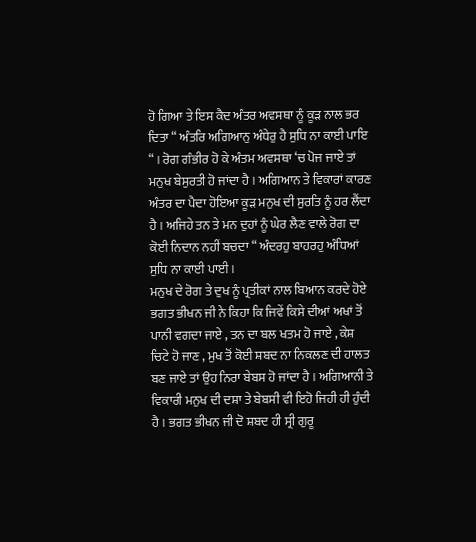ਹੋ ਗਿਆ ਤੇ ਇਸ ਕੈਦ ਅੰਤਰ ਅਵਸਥਾ ਨੂੰ ਕੂੜ ਨਾਲ ਭਰ ਦਿਤਾ “ ਅੰਤਰਿ ਅਗਿਆਨੁ ਅੰਧੇਰੁ ਹੈ ਸੁਧਿ ਨਾ ਕਾਈ ਪਾਇ “ । ਰੋਗ ਗੰਭੀਰ ਹੋ ਕੇ ਅੰਤਮ ਅਵਸਥਾ ‘ਚ ਪੋਜ ਜਾਏ ਤਾਂ ਮਨੁਖ ਬੇਸੁਰਤੀ ਹੋ ਜਾਂਦਾ ਹੈ । ਅਗਿਆਨ ਤੇ ਵਿਕਾਰਾਂ ਕਾਰਣ ਅੰਤਰ ਦਾ ਪੈਦਾ ਹੋਇਆ ਕੂੜ ਮਨੁਖ ਦੀ ਸੁਰਤਿ ਨੂੰ ਹਰ ਲੈਂਦਾ ਹੈ । ਅਜਿਹੇ ਤਨ ਤੇ ਮਨ ਦੁਹਾਂ ਨੂੰ ਘੇਰ ਲੈਣ ਵਾਲੇ ਰੋਗ ਦਾ ਕੋਈ ਨਿਦਾਨ ਨਹੀਂ ਬਚਦਾ “ ਅੰਦਰਹੁ ਬਾਹਰਹੁ ਅੰਧਿਆਂ ਸੁਧਿ ਨਾ ਕਾਈ ਪਾਈ ।
ਮਨੁਖ ਦੇ ਰੋਗ ਤੇ ਦੁਖ ਨੂੰ ਪ੍ਰਤੀਕਾਂ ਨਾਲ ਬਿਆਨ ਕਰਦੇ ਹੋਏ ਭਗਤ ਭੀਖਨ ਜੀ ਨੇ ਕਿਹਾ ਕਿ ਜਿਵੇਂ ਕਿਸੇ ਦੀਆਂ ਅਖਾਂ ਤੋਂ ਪਾਨੀ ਵਗਦਾ ਜਾਏ , ਤਨ ਦਾ ਬਲ ਖਤਮ ਹੋ ਜਾਏ , ਕੇਸ਼ ਚਿਟੇ ਹੋ ਜਾਣ , ਮੁਖ ਤੋਂ ਕੋਈ ਸ਼ਬਦ ਨਾ ਨਿਕਲਣ ਦੀ ਹਾਲਤ ਬਣ ਜਾਏ ਤਾਂ ਉਹ ਨਿਰਾ ਬੇਬਸ ਹੋ ਜਾਂਦਾ ਹੈ । ਅਗਿਆਨੀ ਤੇ ਵਿਕਾਰੀ ਮਨੁਖ ਦੀ ਦਸ਼ਾ ਤੇ ਬੇਬਸੀ ਵੀ ਇਹੋ ਜਿਹੀ ਹੀ ਹੁੰਦੀ ਹੈ । ਭਗਤ ਭੀਖਨ ਜੀ ਦੋ ਸ਼ਬਦ ਹੀ ਸ੍ਰੀ ਗੁਰੂ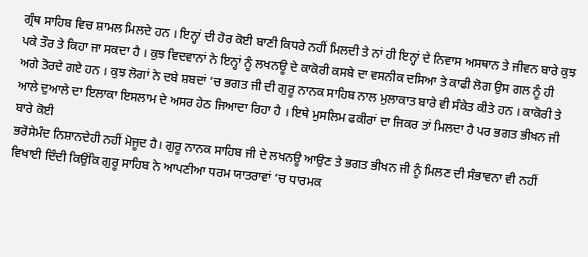ਗ੍ਰੰਥ ਸਾਹਿਬ ਵਿਚ ਸ਼ਾਮਲ ਮਿਲਦੇ ਹਨ । ਇਨ੍ਹਾਂ ਦੀ ਹੋਰ ਕੋਈ ਬਾਣੀ ਕਿਧਰੇ ਨਹੀਂ ਮਿਲਦੀ ਤੇ ਨਾਂ ਹੀ ਇਨ੍ਹਾਂ ਦੇ ਨਿਵਾਸ ਅਸਥਾਨ ਤੇ ਜੀਵਨ ਬਾਰੇ ਕੁਝ ਪਕੇ ਤੌਰ ਤੇ ਕਿਹਾ ਜਾ ਸਕਦਾ ਹੈ । ਕੁਝ ਵਿਦਵਾਨਾਂ ਨੇ ਇਨ੍ਹਾਂ ਨੂੰ ਲਖਨਊ ਦੇ ਕਾਕੋਰੀ ਕਸਬੇ ਦਾ ਵਸਨੀਕ ਦਸਿਆ ਤੇ ਕਾਫੀ ਲੋਗ ਉਸ ਗਲ ਨੂੰ ਹੀ ਅਗੇ ਤੋਰਦੇ ਗਏ ਹਨ । ਕੁਝ ਲੋਗਾਂ ਨੇ ਦਬੇ ਸ਼ਬਦਾਂ ‘ਚ ਭਗਤ ਜੀ ਦੀ ਗੁਰੂ ਨਾਨਕ ਸਾਹਿਬ ਨਾਲ ਮੁਲਾਕਾਤ ਬਾਰੇ ਵੀ ਸੰਕੇਤ ਕੀਤੇ ਹਨ । ਕਾਕੋਰੀ ਤੇ ਆਲੇ ਦੁਆਲੇ ਦਾ ਇਲਾਕਾ ਇਸਲਾਮ ਦੇ ਅਸਰ ਹੇਠ ਜਿਆਦਾ ਰਿਹਾ ਹੈ । ਇਥੇ ਮੁਸਲਿਮ ਫਕੀਰਾਂ ਦਾ ਜਿਕਰ ਤਾਂ ਮਿਲਦਾ ਹੈ ਪਰ ਭਗਤ ਭੀਖਨ ਜੀ ਬਾਰੇ ਕੋਈ
ਭਰੋਸੇਮੰਦ ਨਿਸ਼ਾਨਦੇਹੀ ਨਹੀਂ ਮੋਜੂਦ ਹੈ। ਗੁਰੂ ਨਾਨਕ ਸਾਹਿਬ ਜੀ ਦੇ ਲਖਨਊ ਆਉਣ ਤੇ ਭਗਤ ਭੀਖਨ ਜੀ ਨੂੰ ਮਿਲਣ ਦੀ ਸੰਭਾਵਨਾ ਵੀ ਨਹੀਂ ਵਿਖਾਈ ਦਿੰਦੀ ਕਿਉਂਕਿ ਗੁਰੂ ਸਾਹਿਬ ਨੇ ਆਪਣੀਆ ਧਰਮ ਯਾਤਰਾਵਾਂ ‘ਚ ਧਾਰਮਕ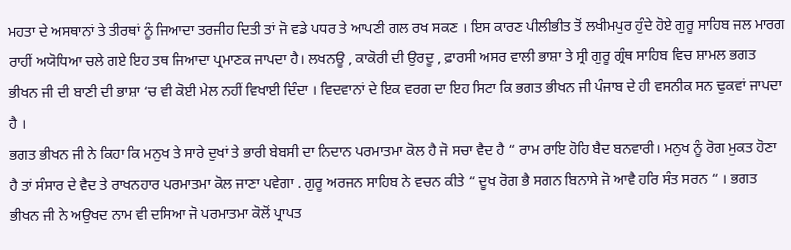ਮਹਤਾ ਦੇ ਅਸਥਾਨਾਂ ਤੇ ਤੀਰਥਾਂ ਨੂੰ ਜਿਆਦਾ ਤਰਜੀਹ ਦਿਤੀ ਤਾਂ ਜੋ ਵਡੇ ਪਧਰ ਤੇ ਆਪਣੀ ਗਲ ਰਖ ਸਕਣ । ਇਸ ਕਾਰਣ ਪੀਲੀਭੀਤ ਤੋਂ ਲਖੀਮਪੁਰ ਹੁੰਦੇ ਹੋਏ ਗੁਰੂ ਸਾਹਿਬ ਜਲ ਮਾਰਗ ਰਾਹੀਂ ਅਯੋਧਿਆ ਚਲੇ ਗਏ ਇਹ ਤਥ ਜਿਆਦਾ ਪ੍ਰਮਾਣਕ ਜਾਪਦਾ ਹੈ। ਲਖਨਊ , ਕਾਕੋਰੀ ਦੀ ਉਰਦੂ , ਫ਼ਾਰਸੀ ਅਸਰ ਵਾਲੀ ਭਾਸ਼ਾ ਤੇ ਸ੍ਰੀ ਗੁਰੂ ਗ੍ਰੰਥ ਸਾਹਿਬ ਵਿਚ ਸ਼ਾਮਲ ਭਗਤ ਭੀਖਨ ਜੀ ਦੀ ਬਾਣੀ ਦੀ ਭਾਸ਼ਾ ‘ਚ ਵੀ ਕੋਈ ਮੇਲ ਨਹੀਂ ਵਿਖਾਈ ਦਿੰਦਾ । ਵਿਦਵਾਨਾਂ ਦੇ ਇਕ ਵਰਗ ਦਾ ਇਹ ਸਿਟਾ ਕਿ ਭਗਤ ਭੀਖਨ ਜੀ ਪੰਜਾਬ ਦੇ ਹੀ ਵਸਨੀਕ ਸਨ ਢੁਕਵਾਂ ਜਾਪਦਾ ਹੈ ।
ਭਗਤ ਭੀਖਨ ਜੀ ਨੇ ਕਿਹਾ ਕਿ ਮਨੁਖ ਤੇ ਸਾਰੇ ਦੁਖਾਂ ਤੇ ਭਾਰੀ ਬੇਬਸੀ ਦਾ ਨਿਦਾਨ ਪਰਮਾਤਮਾ ਕੋਲ ਹੈ ਜੋ ਸਚਾ ਵੈਦ ਹੈ “ ਰਾਮ ਰਾਇ ਹੋਹਿ ਬੈਦ ਬਨਵਾਰੀ। ਮਨੁਖ ਨੂੰ ਰੋਗ ਮੁਕਤ ਹੋਣਾ ਹੈ ਤਾਂ ਸੰਸਾਰ ਦੇ ਵੈਦ ਤੇ ਰਾਖਨਹਾਰ ਪਰਮਾਤਮਾ ਕੋਲ ਜਾਣਾ ਪਵੇਗਾ . ਗੁਰੂ ਅਰਜਨ ਸਾਹਿਬ ਨੇ ਵਚਨ ਕੀਤੇ “ ਦੂਖ ਰੋਗ ਭੈ ਸਗਨ ਬਿਨਾਸੇ ਜੋ ਆਵੈ ਹਰਿ ਸੰਤ ਸਰਨ “ । ਭਗਤ ਭੀਖਨ ਜੀ ਨੇ ਅਉਖਦ ਨਾਮ ਵੀ ਦਸਿਆ ਜੋ ਪਰਮਾਤਮਾ ਕੋਲੋਂ ਪ੍ਰਾਪਤ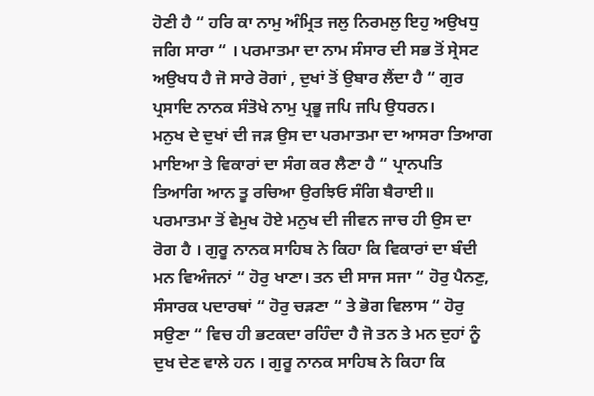ਹੋਣੀ ਹੈ “ ਹਰਿ ਕਾ ਨਾਮੁ ਅੰਮ੍ਰਿਤ ਜਲੁ ਨਿਰਮਲੁ ਇਹੁ ਅਉਖਧੁ ਜਗਿ ਸਾਰਾ “ । ਪਰਮਾਤਮਾ ਦਾ ਨਾਮ ਸੰਸਾਰ ਦੀ ਸਭ ਤੋਂ ਸ੍ਰੇਸਟ ਅਉਖਧ ਹੈ ਜੋ ਸਾਰੇ ਰੋਗਾਂ , ਦੁਖਾਂ ਤੋਂ ਉਬਾਰ ਲੈਂਦਾ ਹੈ “ ਗੁਰ ਪ੍ਰਸਾਦਿ ਨਾਨਕ ਸੰਤੋਖੇ ਨਾਮੁ ਪ੍ਰਭੂ ਜਪਿ ਜਪਿ ਉਧਰਨ।
ਮਨੁਖ ਦੇ ਦੁਖਾਂ ਦੀ ਜੜ ਉਸ ਦਾ ਪਰਮਾਤਮਾ ਦਾ ਆਸਰਾ ਤਿਆਗ ਮਾਇਆ ਤੇ ਵਿਕਾਰਾਂ ਦਾ ਸੰਗ ਕਰ ਲੈਣਾ ਹੈ “ ਪ੍ਰਾਨਪਤਿ ਤਿਆਗਿ ਆਨ ਤੂ ਰਚਿਆ ਉਰਝਿਓ ਸੰਗਿ ਬੈਰਾਈ॥ ਪਰਮਾਤਮਾ ਤੋਂ ਵੇਮੁਖ ਹੋਏ ਮਨੁਖ ਦੀ ਜੀਵਨ ਜਾਚ ਹੀ ਉਸ ਦਾ ਰੋਗ ਹੈ । ਗੁਰੂ ਨਾਨਕ ਸਾਹਿਬ ਨੇ ਕਿਹਾ ਕਿ ਵਿਕਾਰਾਂ ਦਾ ਬੰਦੀ ਮਨ ਵਿਅੰਜਨਾਂ “ ਹੋਰੁ ਖਾਣਾ। ਤਨ ਦੀ ਸਾਜ ਸਜਾ “ ਹੋਰੁ ਪੈਨਣੁ, ਸੰਸਾਰਕ ਪਦਾਰਥਾਂ “ ਹੋਰੁ ਚੜਣਾ “ ਤੇ ਭੋਗ ਵਿਲਾਸ “ ਹੋਰੁ ਸਉਣਾ “ ਵਿਚ ਹੀ ਭਟਕਦਾ ਰਹਿੰਦਾ ਹੈ ਜੋ ਤਨ ਤੇ ਮਨ ਦੁਹਾਂ ਨੂੰ ਦੁਖ ਦੇਣ ਵਾਲੇ ਹਨ । ਗੁਰੂ ਨਾਨਕ ਸਾਹਿਬ ਨੇ ਕਿਹਾ ਕਿ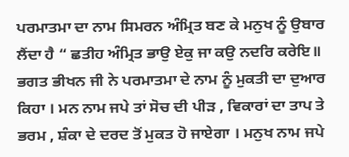ਪਰਮਾਤਮਾ ਦਾ ਨਾਮ ਸਿਮਰਨ ਅੰਮ੍ਰਿਤ ਬਣ ਕੇ ਮਨੁਖ ਨੂੰ ਉਬਾਰ ਲੈਂਦਾ ਹੈ “ ਛਤੀਹ ਅੰਮ੍ਰਿਤ ਭਾਉ ਏਕੁ ਜਾ ਕਉ ਨਦਰਿ ਕਰੇਇ॥ ਭਗਤ ਭੀਖਨ ਜੀ ਨੇ ਪਰਮਾਤਮਾ ਦੇ ਨਾਮ ਨੂੰ ਮੁਕਤੀ ਦਾ ਦੁਆਰ ਕਿਹਾ । ਮਨ ਨਾਮ ਜਪੇ ਤਾਂ ਸੋਚ ਦੀ ਪੀੜ , ਵਿਕਾਰਾਂ ਦਾ ਤਾਪ ਤੇ ਭਰਮ , ਸ਼ੰਕਾ ਦੇ ਦਰਦ ਤੋਂ ਮੁਕਤ ਹੋ ਜਾਏਗਾ । ਮਨੁਖ ਨਾਮ ਜਪੇ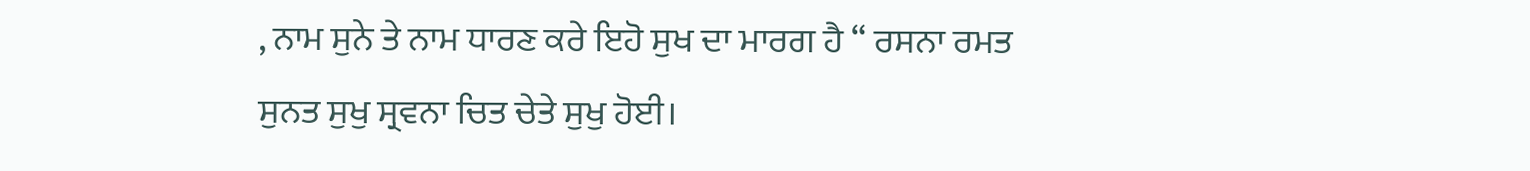, ਨਾਮ ਸੁਨੇ ਤੇ ਨਾਮ ਧਾਰਣ ਕਰੇ ਇਹੋ ਸੁਖ ਦਾ ਮਾਰਗ ਹੈ “ ਰਸਨਾ ਰਮਤ ਸੁਨਤ ਸੁਖੁ ਸ੍ਰਵਨਾ ਚਿਤ ਚੇਤੇ ਸੁਖੁ ਹੋਈ।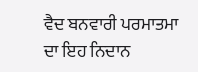ਵੈਦ ਬਨਵਾਰੀ ਪਰਮਾਤਮਾ ਦਾ ਇਹ ਨਿਦਾਨ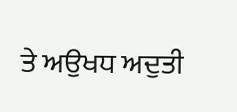ਤੇ ਅਉਖਧ ਅਦੁਤੀ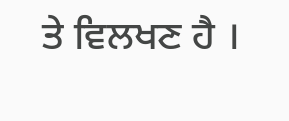ਤੇ ਵਿਲਖਣ ਹੈ ।